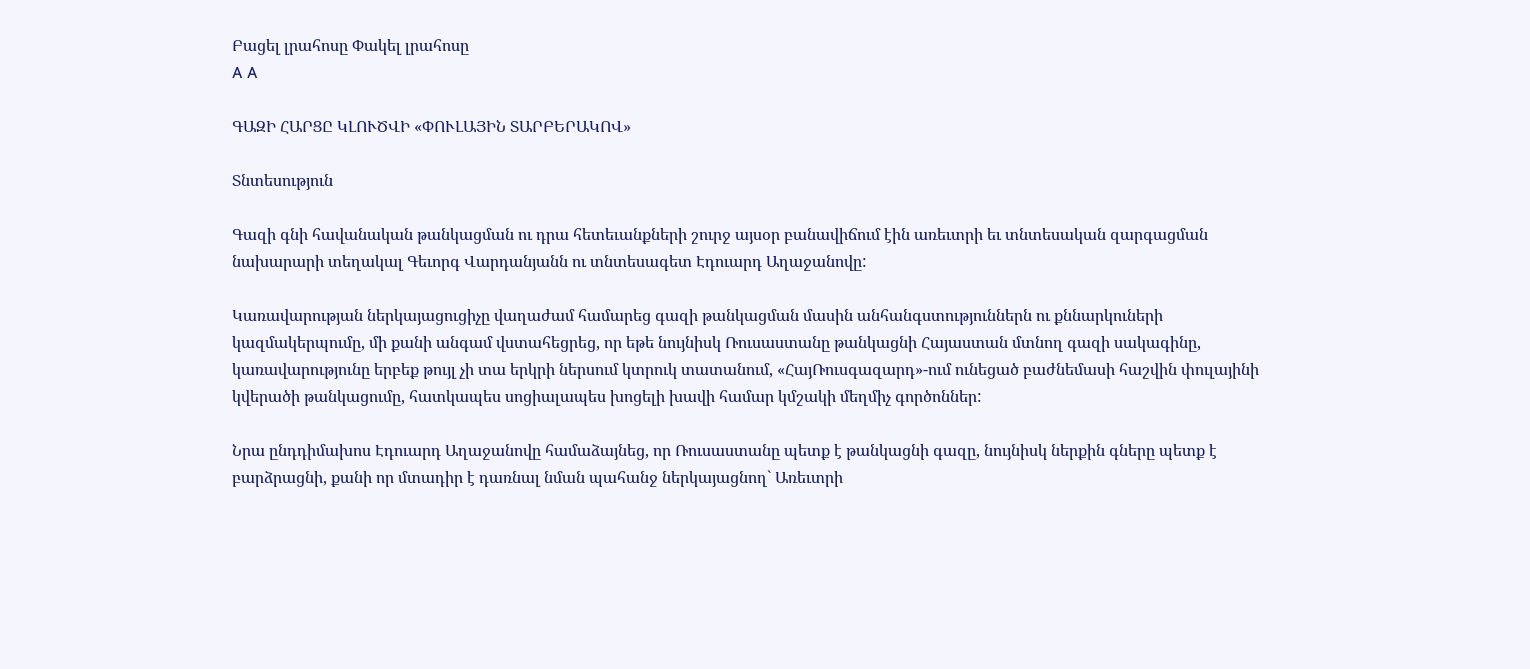Բացել լրահոսը Փակել լրահոսը
A A

ԳԱԶԻ ՀԱՐՑԸ ԿԼՈՒԾՎԻ «ՓՈՒԼԱՅԻՆ ՏԱՐԲԵՐԱԿՈՎ»

Տնտեսություն

Գազի գնի հավանական թանկացման ու դրա հետեւանքների շուրջ այսօր բանավիճում էին առեւտրի եւ տնտեսական զարգացման նախարարի տեղակալ Գեւորգ Վարդանյանն ու տնտեսագետ Էդուարդ Աղաջանովը:

Կառավարության ներկայացուցիչը վաղաժամ համարեց գազի թանկացման մասին անհանգստություններն ու քննարկուների կազմակերպումը, մի քանի անգամ վստահեցրեց, որ եթե նույնիսկ Ռուսաստանը թանկացնի Հայաստան մտնող գազի սակագինը, կառավարությունը երբեք թույլ չի տա երկրի ներսում կտրուկ տատանում, «ՀայՌուսգազարդ»-ում ունեցած բաժնեմասի հաշվին փուլայինի կվերածի թանկացումը, հատկապես սոցիալապես խոցելի խավի համար կմշակի մեղմիչ գործոններ:

Նրա ընդդիմախոս Էդուարդ Աղաջանովը համաձայնեց, որ Ռուսաստանը պետք է թանկացնի գազը, նույնիսկ ներքին գները պետք է բարձրացնի, քանի որ մտադիր է դառնալ նման պահանջ ներկայացնող` Առեւտրի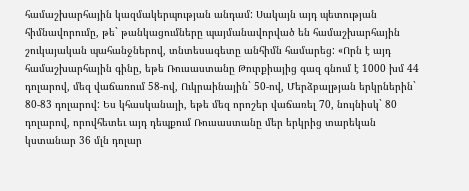համաշխարհային կազմակերպության անդամ: Սակայն այդ պետության հիմնավորումը, թե` թանկացումները պայմանավորված են համաշխարհային շուկայական պահանջներով, տնտեսագետը անհիմն համարեց: «Որն է այդ համաշխարհային գինը, եթե Ռուսաստանը Թուրքիայից գազ գնում է 1000 խմ 44 դոլարով, մեզ վաճառում 58-ով, Ուկրաինային` 50-ով, Մերձբալթյան երկրներին` 80-83 դոլարով: Ես կհասկանայի, եթե մեզ որոշեր վաճառել 70, նույնիսկ` 80 դոլարով, որովհետեւ այդ դեպքում Ռուսաստանը մեր երկրից տարեկան կստանար 36 մլն դոլար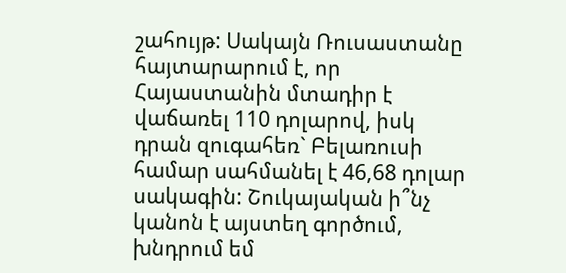շահույթ: Սակայն Ռուսաստանը հայտարարում է, որ Հայաստանին մտադիր է վաճառել 110 դոլարով, իսկ դրան զուգահեռ` Բելառուսի համար սահմանել է 46,68 դոլար սակագին: Շուկայական ի՞նչ կանոն է այստեղ գործում, խնդրում եմ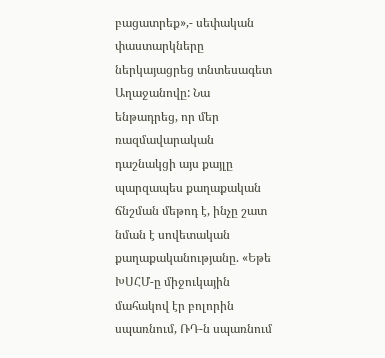բացատրեք»,- սեփական փաստարկները ներկայացրեց տնտեսագետ Աղաջանովը: Նա ենթադրեց, որ մեր ռազմավարական դաշնակցի այս քայլը պարզապես քաղաքական ճնշման մեթոդ է, ինչը շատ նման է սովետական քաղաքականությանը. «Եթե ԽՍՀՄ-ը միջուկային մահակով էր բոլորին սպառնում, ՌԴ-ն սպառնում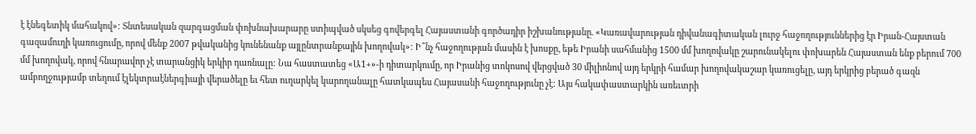է էնեգետիկ մահակով»: Տնտեսական զարգացման փոխնախարարը ստիպված սկսեց գովերգել Հայաստանի գործադիր իշխանությանը. «Կառավարության դիվանագիտական լուրջ հաջողություններից էր Իրան-Հայստան գազամուղի կառուցումը, որով մենք 2007 թվականից կունենանք այլընտրանքային խողովակ»: Ի՞նչ հաջողության մասին է խոսքը, եթե Իրանի սահմանից 1500 մմ խողովակը շարունակելու փոխարեն Հայաստան ենք բերում 700 մմ խողովակ, որով հնարավոր չէ տարանցիկ երկիր դառնալը: Նա հաստատեց «Ա1+»-ի դիտարկումը, որ Իրանից տոկոսով վերցված 30 միլիոնով այդ երկրի համար խողովակաշար կառուցելը, այդ երկրից բերած գազն ամբողջությամբ տեղում էլեկտրաէներգիայի վերածելը եւ հետ ուղարկել կարողանալը հատկապես Հայասանի հաջողությունը չէ: Այս հակափաստարկին առեւտրի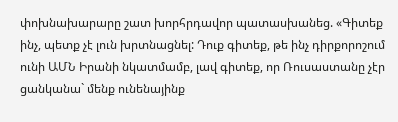փոխնախարարը շատ խորհրդավոր պատասխանեց. «Գիտեք ինչ, պետք չէ լուն խրտնացնել: Դուք գիտեք, թե ինչ դիրքորոշում ունի ԱՄՆ Իրանի նկատմամբ, լավ գիտեք, որ Ռուսաստանը չէր ցանկանա` մենք ունենայինք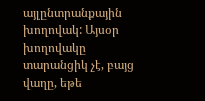այլընտրանքային խողովակ: Այսօր խողովակը տարանցիկ չէ, բայց վաղը, եթե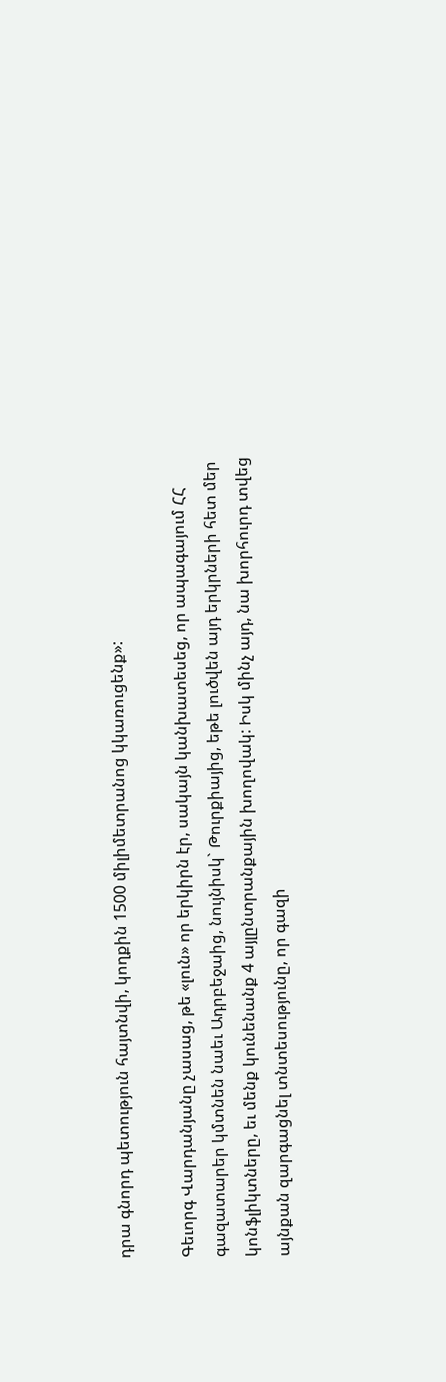դրա գնորդ պետություն հայտնվի, կողքին 1500 միլիմետրանոց կկառուցենք»:

Գեւորգ Վարդանյանը չասաց, թե «լուն» որ երկիրն էր, սակայն կանխատեսեց, որ ապագայում ՀՀ գազատարեր կմտնեն նաեւ Ադրբեջաից, նույնիսկ` Թուրքիայից, եթե լուծվեն այդ երկրների հետ մեր կոնֆլիկտները, եւ մենք կունենանք 4 այլընտրանքային խողովակ: Իսկ մինչ այդ, նա խորհուրդ տվեց այնքան զարգացնել տնտեսությունը, որ գազի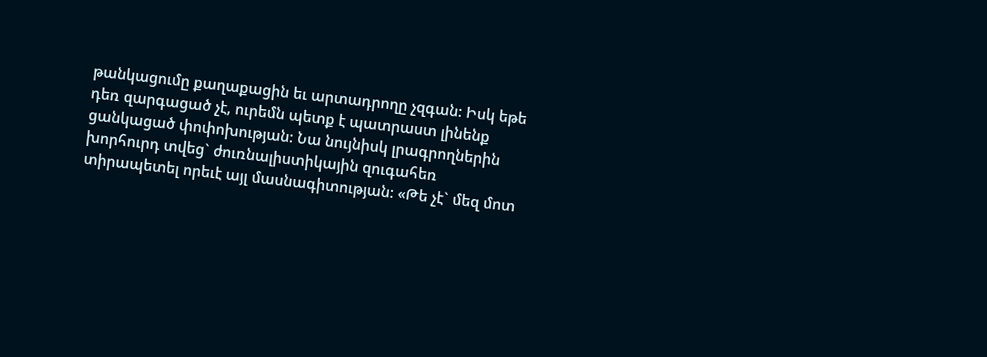թանկացումը քաղաքացին եւ արտադրողը չզգան: Իսկ եթե դեռ զարգացած չէ, ուրեմն պետք է պատրաստ լինենք ցանկացած փոփոխության: Նա նույնիսկ լրագրողներին խորհուրդ տվեց` ժուռնալիստիկային զուգահեռ տիրապետել որեւէ այլ մասնագիտության: «Թե չէ` մեզ մոտ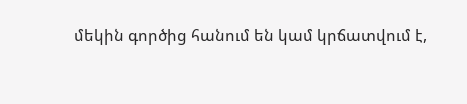մեկին գործից հանում են կամ կրճատվում է,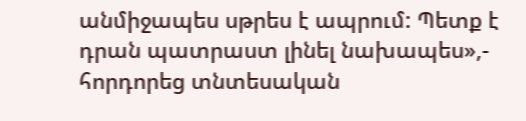անմիջապես սթրես է ապրում: Պետք է դրան պատրաստ լինել նախապես»,- հորդորեց տնտեսական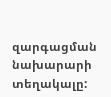զարգացման նախարարի տեղակալը: